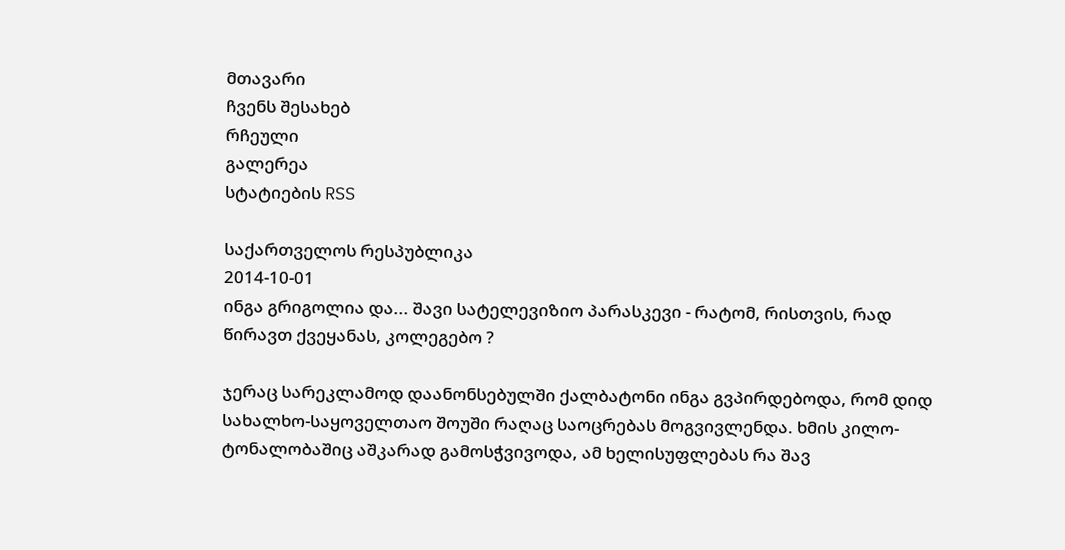მთავარი
ჩვენს შესახებ
რჩეული
გალერეა
სტატიების RSS

საქართველოს რესპუბლიკა
2014-10-01
ინგა გრიგოლია და... შავი სატელევიზიო პარასკევი - რატომ, რისთვის, რად წირავთ ქვეყანას, კოლეგებო ?

ჯერაც სარეკლამოდ დაანონსებულში ქალბატონი ინგა გვპირდებოდა, რომ დიდ სახალხო-საყოველთაო შოუში რაღაც საოცრებას მოგვივლენდა. ხმის კილო-ტონალობაშიც აშკარად გამოსჭვივოდა, ამ ხელისუფლებას რა შავ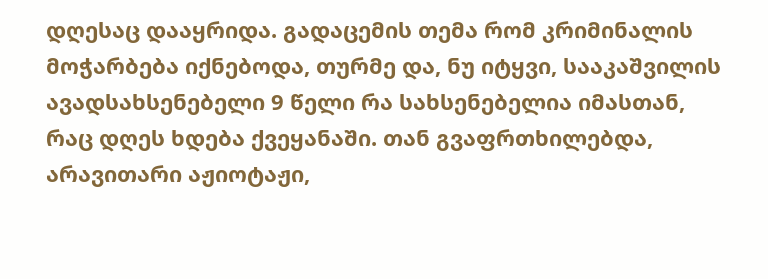დღესაც დააყრიდა. გადაცემის თემა რომ კრიმინალის მოჭარბება იქნებოდა, თურმე და, ნუ იტყვი, სააკაშვილის ავადსახსენებელი 9 წელი რა სახსენებელია იმასთან, რაც დღეს ხდება ქვეყანაში. თან გვაფრთხილებდა, არავითარი აჟიოტაჟი,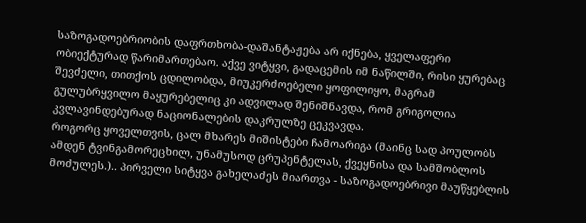საზოგადოებრიობის დაფრთხობა-დაშანტაჟება არ იქნება, ყველაფერი ობიექტურად წარიმართებაო. აქვე ვიტყვი, გადაცემის იმ ნაწილში, რისი ყურებაც შევძელი, თითქოს ცდილობდა, მიუკერძოებელი ყოფილიყო, მაგრამ გულუბრყვილო მაყურებელიც კი ადვილად შენიშნავდა, რომ გრიგოლია კვლავინდებურად ნაციონალების დაკრულზე ცეკვავდა.
როგორც ყოველთვის, ცალ მხარეს მიშისტები ჩამოარიგა (მაინც სად პოულობს ამდენ ტვინგამორეცხილ, უნამუსოდ ცრუპენტელას, ქვეყნისა და სამშობლოს მოძულეს.).. პირველი სიტყვა გახელაძეს მიართვა - საზოგადოებრივი მაუწყებლის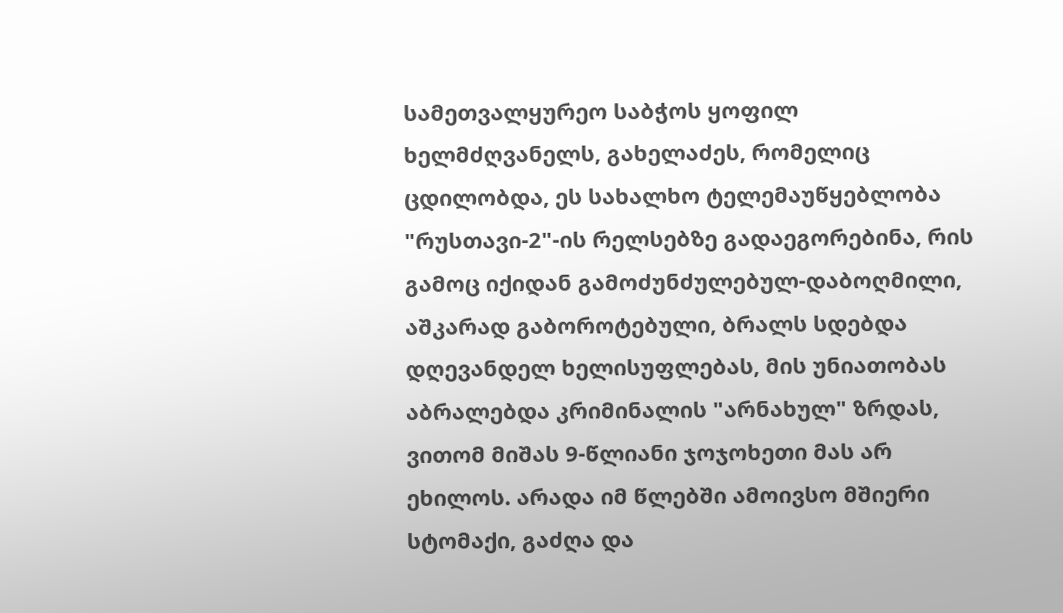სამეთვალყურეო საბჭოს ყოფილ ხელმძღვანელს, გახელაძეს, რომელიც ცდილობდა, ეს სახალხო ტელემაუწყებლობა "რუსთავი-2"-ის რელსებზე გადაეგორებინა, რის გამოც იქიდან გამოძუნძულებულ-დაბოღმილი, აშკარად გაბოროტებული, ბრალს სდებდა დღევანდელ ხელისუფლებას, მის უნიათობას აბრალებდა კრიმინალის "არნახულ" ზრდას, ვითომ მიშას 9-წლიანი ჯოჯოხეთი მას არ ეხილოს. არადა იმ წლებში ამოივსო მშიერი სტომაქი, გაძღა და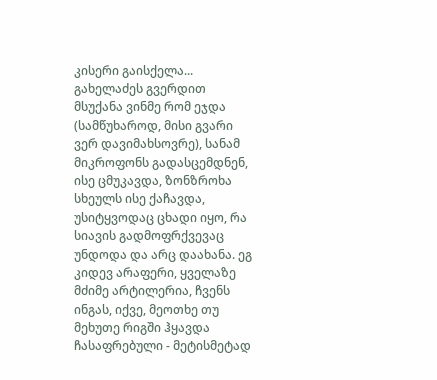კისერი გაისქელა...
გახელაძეს გვერდით მსუქანა ვინმე რომ ეჯდა (სამწუხაროდ, მისი გვარი ვერ დავიმახსოვრე), სანამ მიკროფონს გადასცემდნენ, ისე ცმუკავდა, ზონზროხა სხეულს ისე ქაჩავდა, უსიტყვოდაც ცხადი იყო, რა სიავის გადმოფრქვევაც უნდოდა და არც დაახანა. ეგ კიდევ არაფერი, ყველაზე მძიმე არტილერია, ჩვენს ინგას, იქვე, მეოთხე თუ მეხუთე რიგში ჰყავდა ჩასაფრებული - მეტისმეტად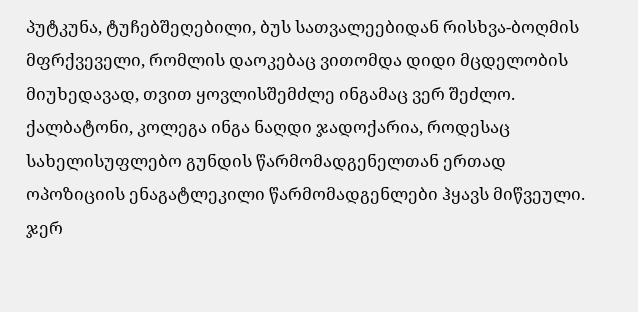პუტკუნა, ტუჩებშეღებილი, ბუს სათვალეებიდან რისხვა-ბოღმის მფრქვეველი, რომლის დაოკებაც ვითომდა დიდი მცდელობის მიუხედავად, თვით ყოვლისშემძლე ინგამაც ვერ შეძლო.
ქალბატონი, კოლეგა ინგა ნაღდი ჯადოქარია, როდესაც სახელისუფლებო გუნდის წარმომადგენელთან ერთად ოპოზიციის ენაგატლეკილი წარმომადგენლები ჰყავს მიწვეული. ჯერ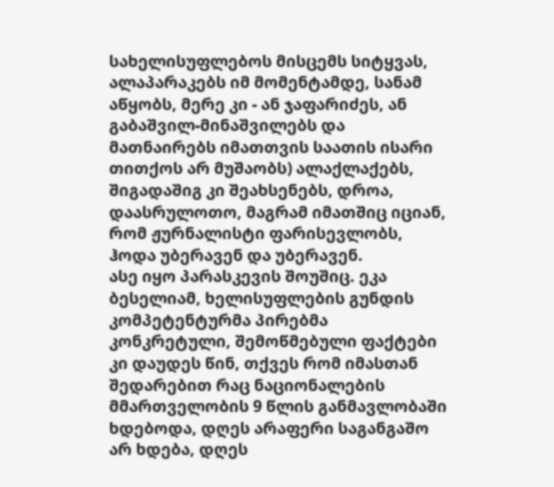სახელისუფლებოს მისცემს სიტყვას, ალაპარაკებს იმ მომენტამდე, სანამ აწყობს, მერე კი - ან ჯაფარიძეს, ან გაბაშვილ-მინაშვილებს და მათნაირებს იმათთვის საათის ისარი თითქოს არ მუშაობს) ალაქლაქებს, შიგადაშიგ კი შეახსენებს, დროა, დაასრულოთო, მაგრამ იმათშიც იციან, რომ ჟურნალისტი ფარისევლობს, ჰოდა უბერავენ და უბერავენ.
ასე იყო პარასკევის შოუშიც. ეკა ბესელიამ, ხელისუფლების გუნდის კომპეტენტურმა პირებმა კონკრეტული, შემოწმებული ფაქტები კი დაუდეს წინ, თქვეს რომ იმასთან შედარებით რაც ნაციონალების მმართველობის 9 წლის განმავლობაში ხდებოდა, დღეს არაფერი საგანგაშო არ ხდება, დღეს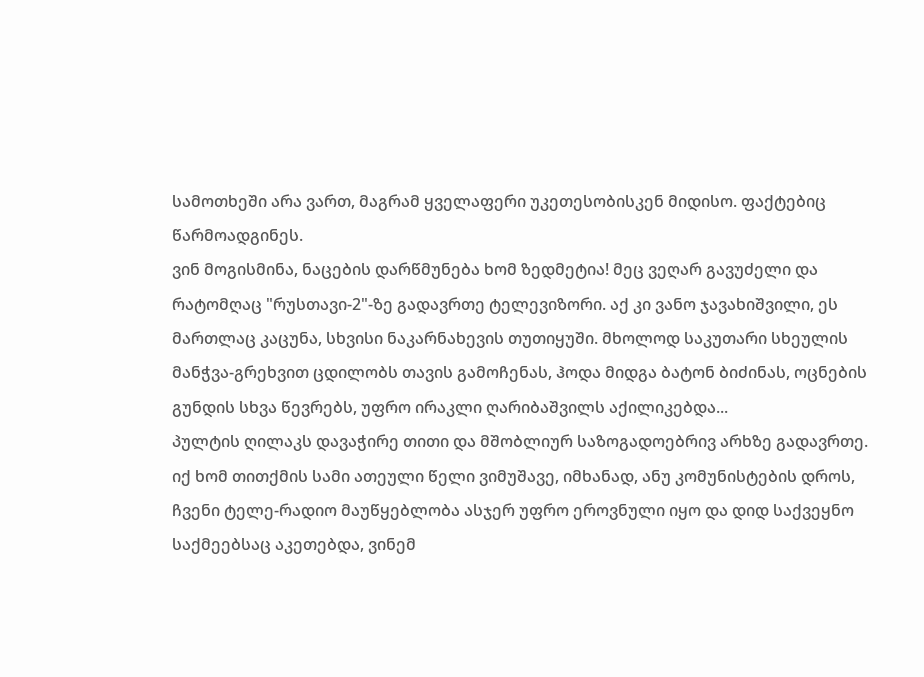სამოთხეში არა ვართ, მაგრამ ყველაფერი უკეთესობისკენ მიდისო. ფაქტებიც წარმოადგინეს.
ვინ მოგისმინა, ნაცების დარწმუნება ხომ ზედმეტია! მეც ვეღარ გავუძელი და რატომღაც "რუსთავი-2"-ზე გადავრთე ტელევიზორი. აქ კი ვანო ჯავახიშვილი, ეს მართლაც კაცუნა, სხვისი ნაკარნახევის თუთიყუში. მხოლოდ საკუთარი სხეულის მანჭვა-გრეხვით ცდილობს თავის გამოჩენას, ჰოდა მიდგა ბატონ ბიძინას, ოცნების გუნდის სხვა წევრებს, უფრო ირაკლი ღარიბაშვილს აქილიკებდა...
პულტის ღილაკს დავაჭირე თითი და მშობლიურ საზოგადოებრივ არხზე გადავრთე. იქ ხომ თითქმის სამი ათეული წელი ვიმუშავე, იმხანად, ანუ კომუნისტების დროს, ჩვენი ტელე-რადიო მაუწყებლობა ასჯერ უფრო ეროვნული იყო და დიდ საქვეყნო საქმეებსაც აკეთებდა, ვინემ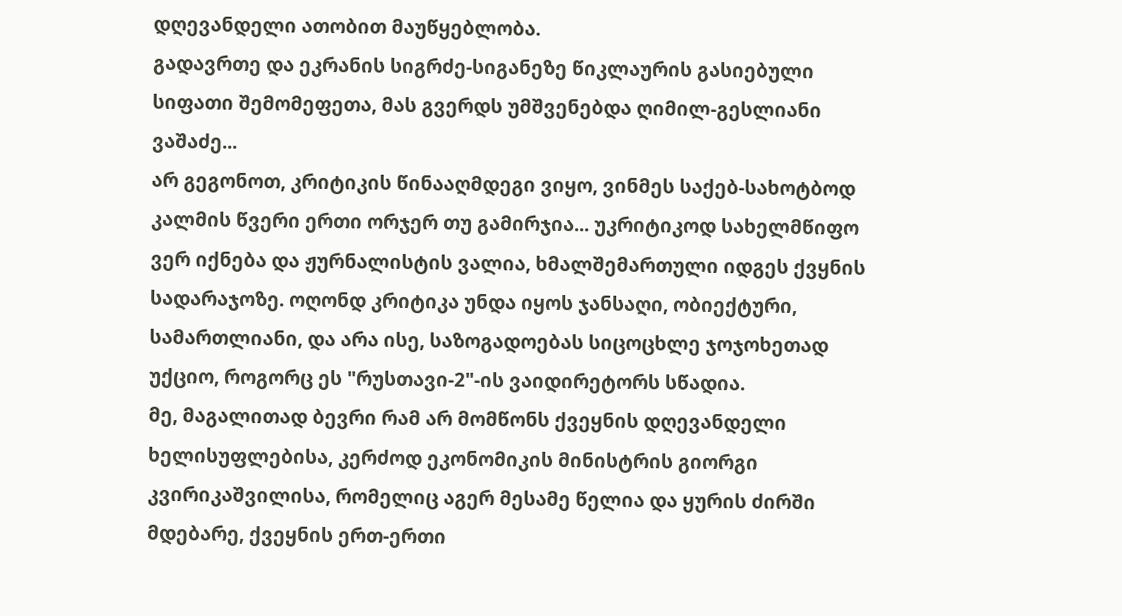დღევანდელი ათობით მაუწყებლობა.
გადავრთე და ეკრანის სიგრძე-სიგანეზე წიკლაურის გასიებული სიფათი შემომეფეთა, მას გვერდს უმშვენებდა ღიმილ-გესლიანი ვაშაძე...
არ გეგონოთ, კრიტიკის წინააღმდეგი ვიყო, ვინმეს საქებ-სახოტბოდ კალმის წვერი ერთი ორჯერ თუ გამირჯია... უკრიტიკოდ სახელმწიფო ვერ იქნება და ჟურნალისტის ვალია, ხმალშემართული იდგეს ქვყნის სადარაჯოზე. ოღონდ კრიტიკა უნდა იყოს ჯანსაღი, ობიექტური, სამართლიანი, და არა ისე, საზოგადოებას სიცოცხლე ჯოჯოხეთად უქციო, როგორც ეს "რუსთავი-2"-ის ვაიდირეტორს სწადია.
მე, მაგალითად ბევრი რამ არ მომწონს ქვეყნის დღევანდელი ხელისუფლებისა, კერძოდ ეკონომიკის მინისტრის გიორგი კვირიკაშვილისა, რომელიც აგერ მესამე წელია და ყურის ძირში მდებარე, ქვეყნის ერთ-ერთი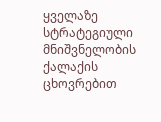ყველაზე სტრატეგიული მნიშვნელობის ქალაქის ცხოვრებით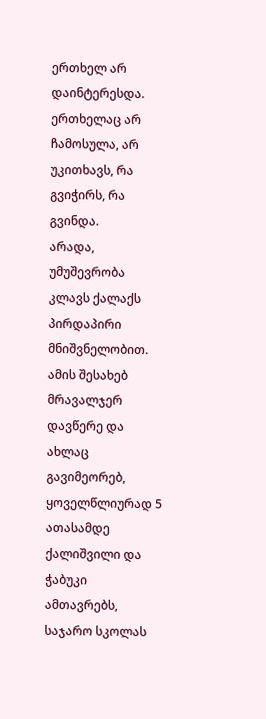ერთხელ არ დაინტერესდა. ერთხელაც არ ჩამოსულა, არ უკითხავს, რა გვიჭირს, რა გვინდა.
არადა, უმუშევრობა კლავს ქალაქს პირდაპირი მნიშვნელობით. ამის შესახებ მრავალჯერ დავწერე და ახლაც გავიმეორებ, ყოველწლიურად 5 ათასამდე ქალიშვილი და ჭაბუკი ამთავრებს, საჯარო სკოლას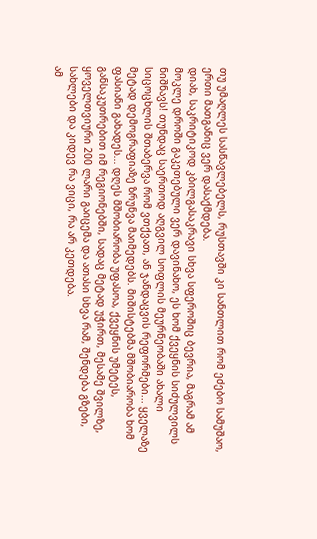თუ უმაღლეს სასწავლებელს, რუსთავში კი სანთლით რომ ეძებო სამუშაო, ერთი მათგანიც ვერ დასაქმდება.
დიახ, საკრიტიკოდ კბილგასაკრავი სხვა სფეროშიც ბევრია, მაგრამ ამ მოკლე დროში გაკეთებული ვერ დავინახო, ეს ხომ ქვეყნის სიძულვილს ნიშნავს! თუნდაც საერთოდ აღგვილ სოფლის მეურნეობაში ახალი სიცოცხლის შთაბერვა რომ ვთქვათ, ან ჯანდაცვის რეფორმები... ყველაზე მეტად დემოგრაფიაზე ზრუნვა მაიმედებს. მიშისტებმა მშობიარობა ხომ ფასიანი გახადეს... დღეს მშობიარობა უფასოა, ქვეყნის უმეტეს, განსაკუთრებით იმ რეგიონებში, სადაც მეტად უჭირთ, მესამე შვილზე, ყოველთვიური 200 ლარი გაიცემა და ათასი სხვა რამ, შენდება გზები, სახლები და კიდევ რა ვიცი, რა არ კეთდება.
ამ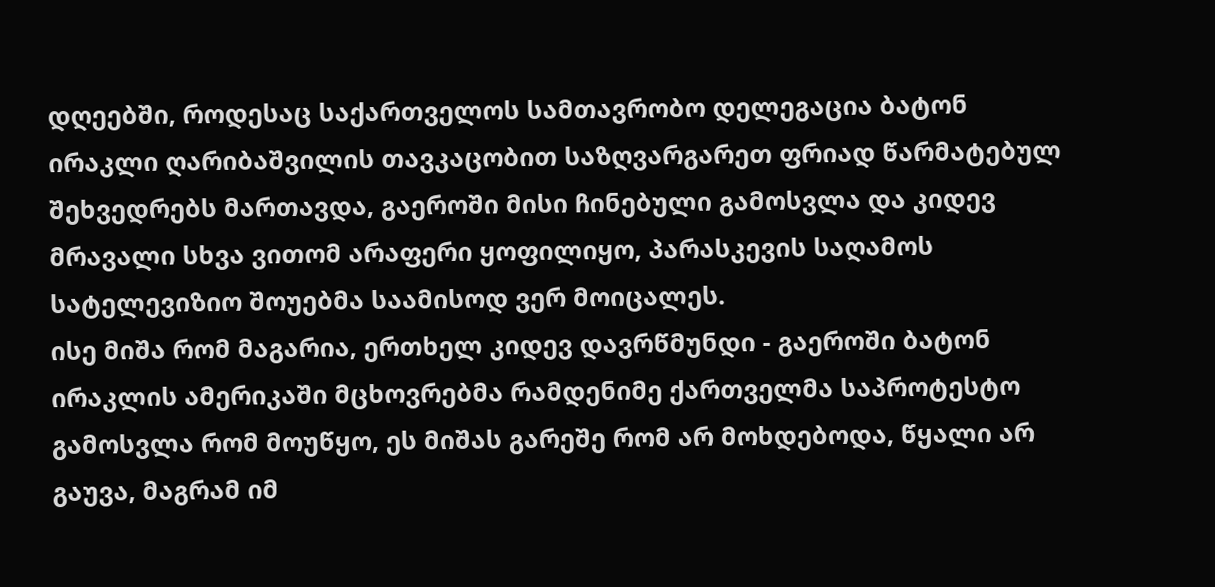დღეებში, როდესაც საქართველოს სამთავრობო დელეგაცია ბატონ ირაკლი ღარიბაშვილის თავკაცობით საზღვარგარეთ ფრიად წარმატებულ შეხვედრებს მართავდა, გაეროში მისი ჩინებული გამოსვლა და კიდევ მრავალი სხვა ვითომ არაფერი ყოფილიყო, პარასკევის საღამოს სატელევიზიო შოუებმა საამისოდ ვერ მოიცალეს.
ისე მიშა რომ მაგარია, ერთხელ კიდევ დავრწმუნდი - გაეროში ბატონ ირაკლის ამერიკაში მცხოვრებმა რამდენიმე ქართველმა საპროტესტო გამოსვლა რომ მოუწყო, ეს მიშას გარეშე რომ არ მოხდებოდა, წყალი არ გაუვა, მაგრამ იმ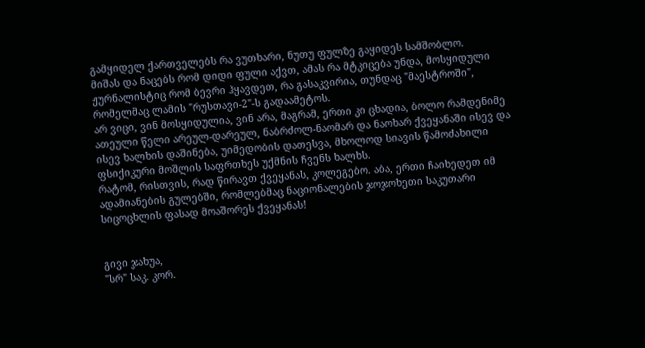გამყიდელ ქართველებს რა ვუთხარი, ნუთუ ფულზე გაყიდეს სამშობლო.
მიშას და ნაცებს რომ დიდი ფული აქვთ, ამას რა მტკიცება უნდა, მოსყიდული ჟურნალისტიც რომ ბევრი ჰყავდეთ, რა გასაკვირია, თუნდაც "მაესტროში", რომელმაც ლამის "რუსთავი-2"-ს გადაამეტოს.
არ ვიცი, ვინ მოსყიდულია, ვინ არა, მაგრამ, ერთი კი ცხადია, ბოლო რამდენიმე ათეული წელი არეულ-დარეულ, ნაბრძოლ-ნაომარ და ნაოხარ ქვეყანაში ისევ და ისევ ხალხის დაშინება, უიმედობის დათესვა, მხოლოდ სიავის წამოძახილი ფსიქიკური მოშლის საფრთხეს უქმნის ჩვენს ხალხს.
რატომ, რისთვის, რად წირავთ ქვეყანას, კოლეგებო. აბა, ერთი ჩაიხედეთ იმ ადამიანების გულებში, რომლებმაც ნაციონალების ჯოჯოხეთი საკუთარი სიცოცხლის ფასად მოაშორეს ქვეყანას!


გივი ჯახუა,
"სრ" საკ. კორ.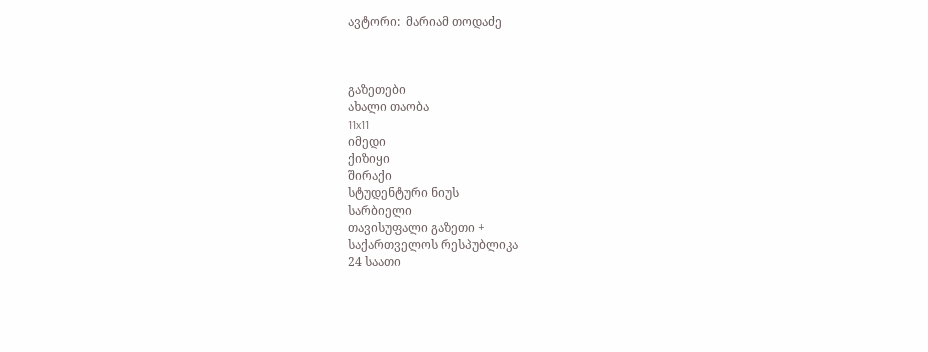ავტორი:  მარიამ თოდაძე



გაზეთები
ახალი თაობა
11x11
იმედი
ქიზიყი
შირაქი
სტუდენტური ნიუს
სარბიელი
თავისუფალი გაზეთი +
საქართველოს რესპუბლიკა
24 საათი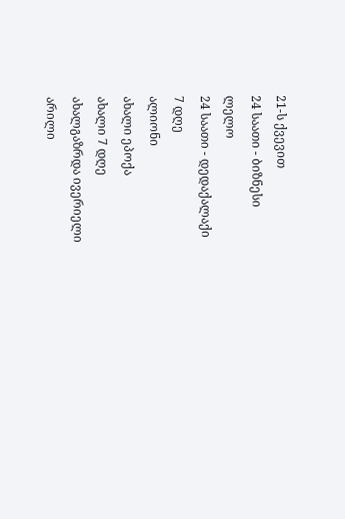21-ს ქვევით
24 საათი - ბიზნესი
ლელო
24 საათი - დედაქალაქი
7 დღე
ალიონი
ახალი ეპოქა
ახალი 7 დღე
ახალგაზრდა ივერიელი
არილი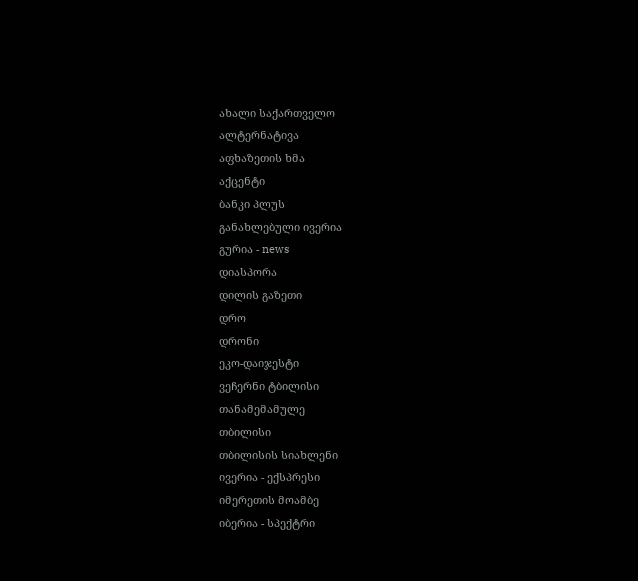ახალი საქართველო
ალტერნატივა
აფხაზეთის ხმა
აქცენტი
ბანკი პლუს
განახლებული ივერია
გურია - news
დიასპორა
დილის გაზეთი
დრო
დრონი
ეკო-დაიჯესტი
ვეჩერნი ტბილისი
თანამემამულე
თბილისი
თბილისის სიახლენი
ივერია - ექსპრესი
იმერეთის მოამბე
იბერია - სპექტრი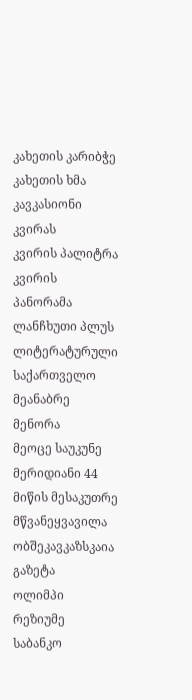კახეთის კარიბჭე
კახეთის ხმა
კავკასიონი
კვირას
კვირის პალიტრა
კვირის პანორამა
ლანჩხუთი პლუს
ლიტერატურული საქართველო
მეანაბრე
მენორა
მეოცე საუკუნე
მერიდიანი 44
მიწის მესაკუთრე
მწვანეყვავილა
ობშეკავკაზსკაია გაზეტა
ოლიმპი
რეზიუმე
საბანკო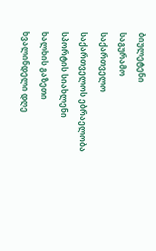ბიულეტენი
საგურამო
საქართველო
საქართველოს ებრაელობა
სპორტის სიახლენი
ხალხის გაზეთი
ხვალინდელი დღე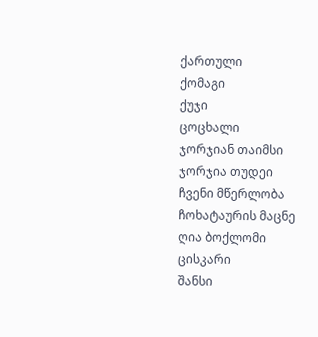ქართული
ქომაგი
ქუჯი
ცოცხალი
ჯორჯიან თაიმსი
ჯორჯია თუდეი
ჩვენი მწერლობა
ჩოხატაურის მაცნე
ღია ბოქლომი
ცისკარი
შანსი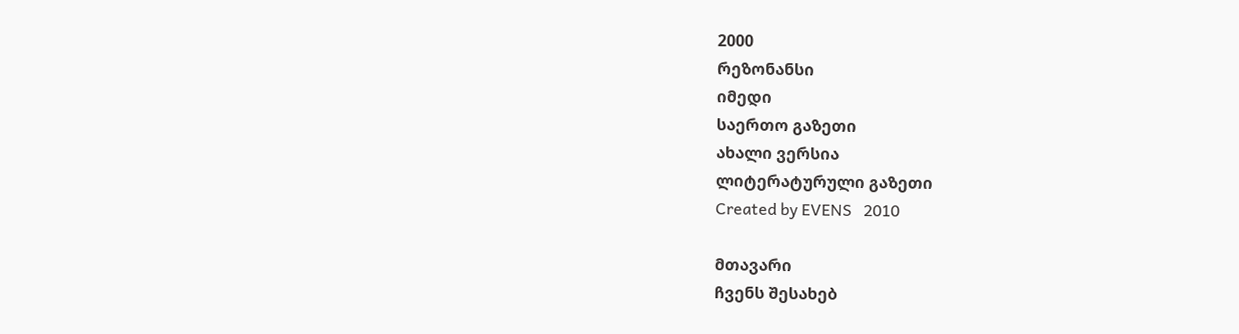2000
რეზონანსი
იმედი
საერთო გაზეთი
ახალი ვერსია
ლიტერატურული გაზეთი
Created by EVENS   2010

მთავარი
ჩვენს შესახებ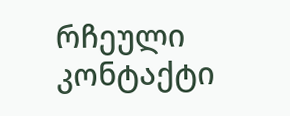რჩეული
კონტაქტი